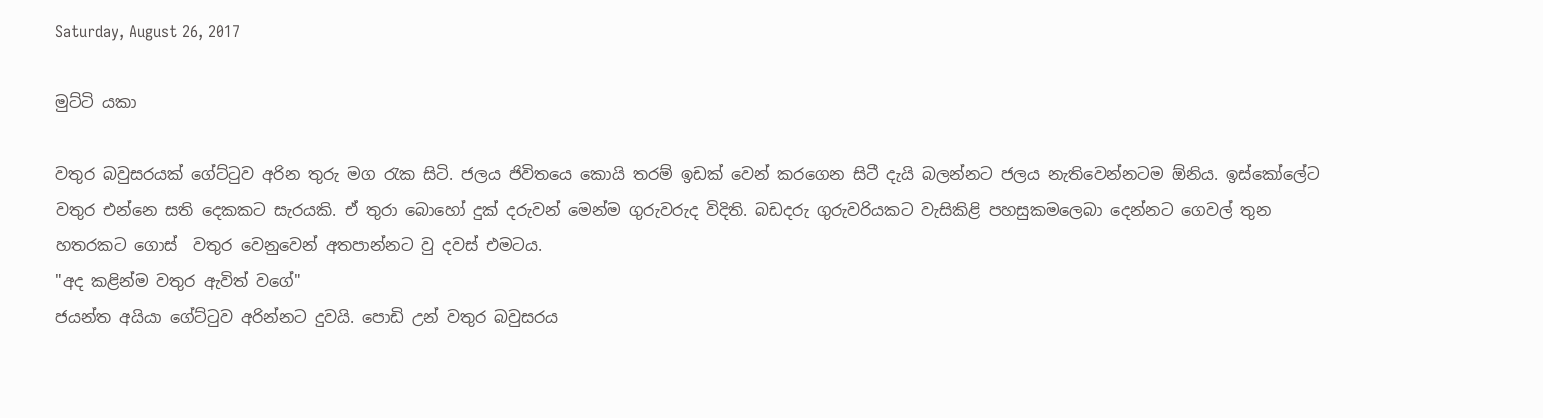Saturday, August 26, 2017

මුට්ටි යකා

වතුර බවුසරයක් ගේට්ටුව අරින තුරු මග රැක සිටි. ජලය ජිවිතයෙ කොයි තරම් ඉඩක් වෙන් කරගෙන සිටී දැයි බලන්නට ජලය නැතිවෙන්නටම ඕනිය. ඉස්කෝලේට වතුර එන්නෙ සති දෙකකට සැරයකි. ඒ තුරා බොහෝ දුක් දරුවන් මෙන්ම ගුරුවරුද විදිති. බඩදරු ගුරුවරියකට වැසිකිළි පහසුකමලෙබා දෙන්නට ගෙවල් තුන හතරකට ගොස්  වතුර වෙනුවෙන් අතපාන්නට වු දවස් එමටය.
"අද කළින්ම වතුර ඇවිත් වගේ"
ජයන්ත අයියා ගේට්ටුව අරින්නට දුවයි. පොඩි උන් වතුර බවුසරය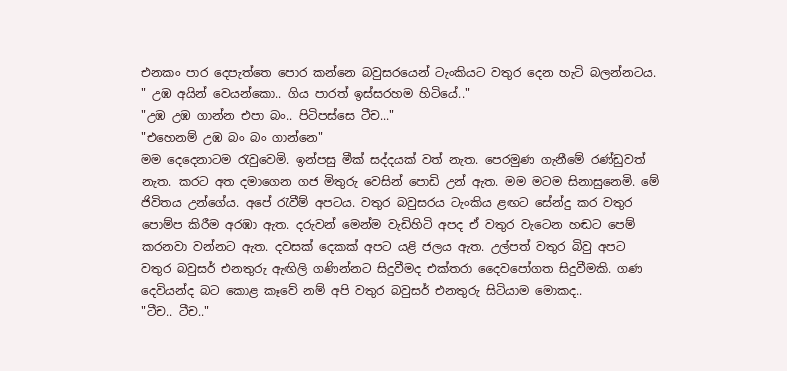එනකං පාර දෙපැත්තෙ පොර කන්නෙ බවුසරයෙන් ටැංකියට වතුර දෙන හැටි බලන්නටය.
" උඹ අයින් වෙයන්කො.. ගිය පාරත් ඉස්සරහම හිටියේ.."
"උඹ උඹ ගාන්න එපා බං.. පිටිපස්සෙ ටීච..."
"එහෙනම් උඹ බං බං ගාන්නෙ"
මම දෙදෙනාටම රැවුවෙමි. ඉන්පසු මීක් සද්දයක් වත් නැත. පෙරමුණ ගැනීමේ රණ්ඩුවත් නැත. කරට අත දමාගෙන ගජ මිතුරු වෙසින් පොඩි උන් ඇත. මම මටම සිනාසුනෙමි. මේ ජිවිතය උන්ගේය. අපේ රැවීම් අපටය. වතුර බවුසරය ටැංකිය ළඟට සේන්දු කර වතුර පොම්ප කිරීම අරඹා ඇත. දරුවන් මෙන්ම වැඩිහිටි අපද ඒ වතුර වැටෙන හඬට පෙම් කරනවා වන්නට ඇත. දවසක් දෙකක් අපට යළි ජලය ඇත. උල්පත් වතුර බිවු අපට වතුර බවුසර් එනතුරු ඇඟිලි ගණින්නට සිදුවීමද එක්තරා දෛවපෝගත සිදුවීමකි. ගණ දෙවියන්ද බට කොළ කෑවේ නම් අපි වතුර බවුසර් එනතුරු සිටියාම මොකද..
"ටීච.. ටීච.."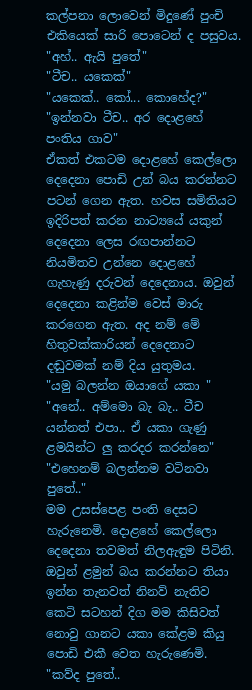කල්පනා ලොවෙන් මිදුණේ පුංචි එකියෙක් සාරි පොටෙන් ද පසුවය.
"අහ්.. ඇයි පුතේ"
"ටීච.. යකෙක්"
"යකෙක්.. කෝ... කොහේද?"
"ඉන්නවා ටීච.. අර දොළහේ පංතිය ගාව"
ඒකත් එකටම දොළහේ කෙල්ලො දෙදෙනා පොඩි උන් බය කරන්නට පටන් ගෙන ඇත. හවස සමිතියට ඉදිරිපත් කරන නාට්‍යයේ යකුන් දෙදෙනා ලෙස රඟපාන්නට නියමිතව උන්නෙ දොළහේ ගැහැණු දරුවන් දෙදෙනාය. ඔවුන් දෙදෙනා කළින්ම වෙස් මාරු කරගෙන ඇත. අද නම් මේ හිතුවක්කාරියන් දෙදෙනාට දඬුවමක් නම් දිය යුතුමය.
"යමු බලන්න ඔයාගේ යකා "
"අනේ.. අම්මො බැ බැ.. ටීච යන්නත් එපා.. ඒ යකා ගැණු ළමයින්ට ලු කරදර කරන්නෙ"
"එහෙනම් බලන්නම වටිනවා පුතේ.."
මම උසස්පෙළ පංති දෙසට හැරුනෙමි. දොළහේ කෙල්ලො දෙදෙනා තවමත් නිලඇඳුම පිටිනි. ඔවුන් ළමුන් බය කරන්නට තියා ඉන්න තැනවත් නිනව් නැතිව කෙටි සටහන් දිග මම කිසිවත් නොවු ගානට යකා කේළම කියු පොඩි එකී වෙත හැරුණෙමි.
"කව්ද පුතේ..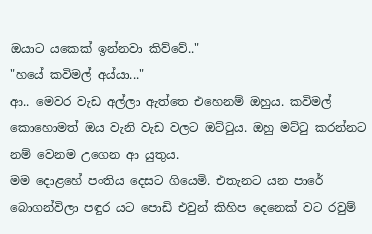ඔයාට යකෙක් ඉන්නවා කිව්වේ.."
"හයේ කවිමල් අය්යා..."
ආ.. මෙවර වැඩ අල්ලා ඇත්තෙ එහෙනම් ඔහුය. කවිමල් කොහොමත් ඔය වැනි වැඩ වලට ඔට්ටුය. ඔහු මට්ටු කරන්නට නම් වෙනම උගෙන ආ යුතුය.
මම දොළහේ පංතිය දෙසට ගියෙමි. එතැනට යන පාරේ බොගන්විලා පඳුර යට පොඩි එවුන් කිහිප දෙනෙක් වට රවුම්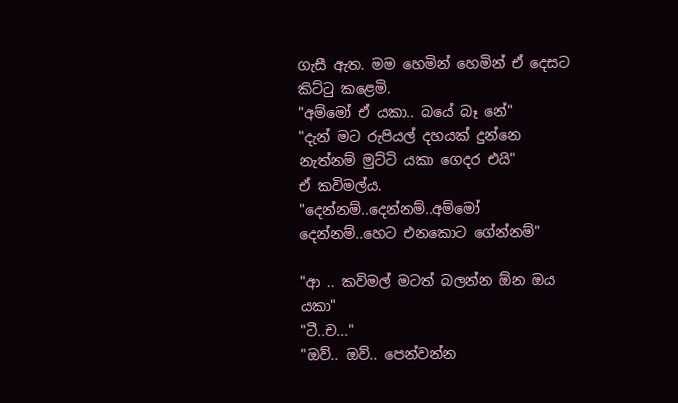ගැසී ඇත. මම හෙමින් හෙමින් ඒ දෙසට කිට්ටු කළෙමි.
"අම්මෝ ඒ යකා.. බයේ බෑ නේ"
"දැන් මට රුපියල් දහයක් දුන්නෙ නැත්නම් මුට්ටි යකා ගෙදර එයි"
ඒ කවිමල්ය.
"දෙන්නම්..දෙන්නම්..අම්මෝ දෙන්නම්..හෙට එනකොට ගේන්නම්"

"ආ .. කවිමල් මටත් බලන්න ඕන ඔය යකා"
"ටී..ච..."
"ඔව්.. ඔව්.. පෙන්වන්න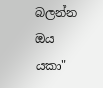බලන්න ඔය යකා"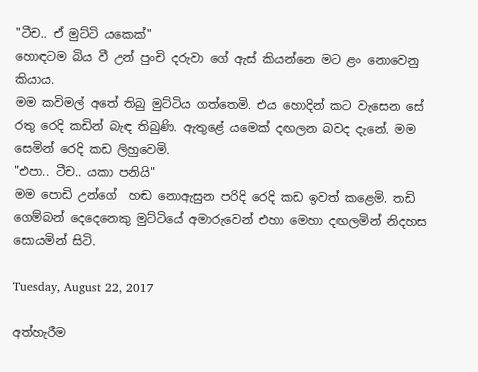"ටීච.. ඒ මුට්ටි යකෙක්"
හොඳටම බිය වී උන් පුංචි දරුවා ගේ ඇස් කියන්නෙ මට ළං නොවෙනු කියාය.
මම කවිමල් අතේ තිබු මුට්ටිය ගත්තෙමි. එය හොදින් කට වැසෙන සේ රතු රෙදි කඩින් බැඳ තිබුණි. ඇතුළේ යමෙක් දඟලන බවද දැනේ. මම සෙමින් රෙදි කඩ ලිහුවෙමි.
"එපා.. ටීච.. යකා පනියි"
මම පොඩි උන්ගේ  හඬ නොඇසුන පරිදි රෙදි කඩ ඉවත් කළෙමි. තඩි ගෙම්බන් දෙදෙනෙකු මුට්ටියේ අමාරුවෙන් එහා මෙහා දඟලමින් නිදහස සොයමින් සිටි.

Tuesday, August 22, 2017

අත්හැරීම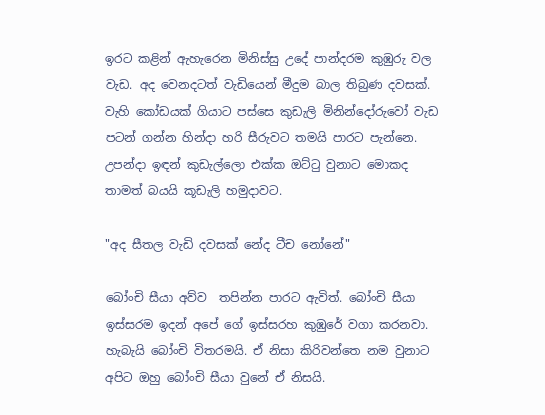ඉරට කළින් ඇහැරෙන මිනිස්සු උදේ පාන්දරම කුඹුරු වල වැඩ. අද වෙනදටත් වැඩියෙන් මීදුම බාල තිබුණ දවසක්. වැහි කෝඩයක් ගියාට පස්සෙ කුඩැලි මිනින්දෝරුවෝ වැඩ පටන් ගන්න හින්දා හරි සීරුවට තමයි පාරට පැන්නෙ. උපන්දා ඉඳන් කුඩැල්ලො එක්ක ඔට්ටු වුනාට මොකද තාමත් බයයි කූඩැලි හමුදාවට.

"අද සීතල වැඩි දවසක් නේද ටීච නෝනේ"

බෝංචි සීයා අව්ව  තපින්න පාරට ඇවිත්. බෝංචි සීයා ඉස්සරම ඉදන් අපේ ගේ ඉස්සරහ කුඹුරේ වගා කරනවා. හැබැයි බෝංචි විතරමයි. ඒ නිසා කිරිවන්තෙ නම වුනාට අපිට ඔහු බෝංචි සීයා වුනේ ඒ නිසයි.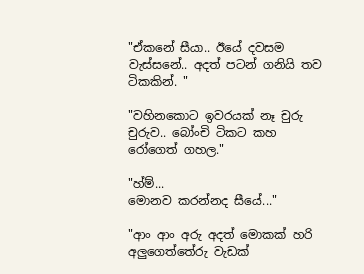"ඒකනේ සීයා.. ඊයේ දවසම වැස්සනේ.. අදත් පටන් ගනියි තව ටිකකින්. "

"වහිනකොට ඉවරයක් නෑ චුරු චුරුව.. බෝංචි ටිකට කහ රෝගෙත් ගහල."

"හ්ම්...
මොනව කරන්නද සීයේ..."

"ආං ආං අරු අදත් මොකක් හරි අලුගෙත්තේරු වැඩක්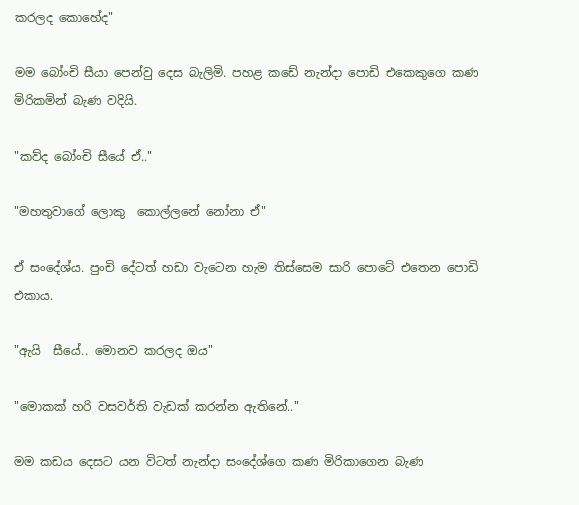කරලද කොහේද"

මම බෝංචි සීයා පෙන්වු දෙස බැලිමි. පහළ කඩේ නැන්දා පොඩි එකෙකුගෙ කණ මිරිකමින් බැණ වදියි.

"කව්ද බෝංචි සීයේ ඒ.."

"මහතුවාගේ ලොකු  කොල්ලනේ නෝනා ඒ"

ඒ සංදේශ්ය. පුංචි දේටත් හඩා වැටෙන හැම තිස්සෙම සාරි පොටේ එතෙන පොඩි එකාය.

"ඇයි  සීයේ.. මොනව කරලද ඔය"

"මොකක් හරි වසවර්ති වැඩක් කරන්න ඇතිනේ.."

මම කඩය දෙසට යන විටත් නැන්දා සංදේශ්ගෙ කණ මිරිකාගෙන බැණ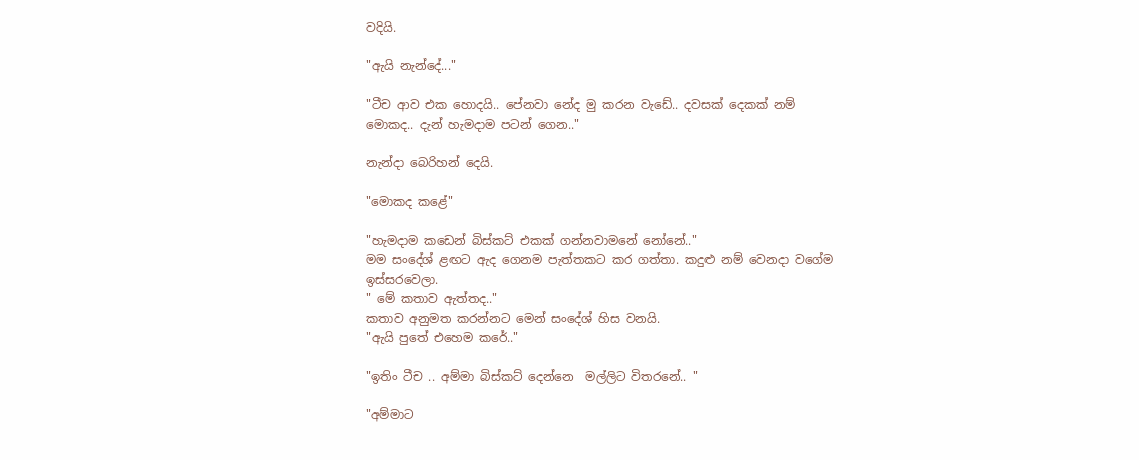වදියි.

"ඇයි නැන්දේ..."

"ටීච ආව එක හොදයි.. පේනවා නේද මු කරන වැඩේ.. දවසක් දෙකක් නම් මොකද.. දැන් හැමදාම පටන් ගෙන.."

නැන්දා බෙරිහන් දෙයි.

"මොකද කළේ"

"හැමදාම කඩෙන් බිස්කට් එකක් ගන්නවාමනේ නෝනේ.."
මම සංදේශ් ළඟට ඇද ගෙනම පැත්තකට කර ගත්තා. කදුළු නම් වෙනදා වගේම ඉස්සරවෙලා.
" මේ කතාව ඇත්තද.."
කතාව අනුමත කරන්නට මෙන් සංදේශ් හිස වනයි.
"ඇයි පුතේ එහෙම කරේ.."

"ඉතිං ටීච .. අම්මා බිස්කට් දෙන්නෙ  මල්ලිට විතරනේ.. "

"අම්මාට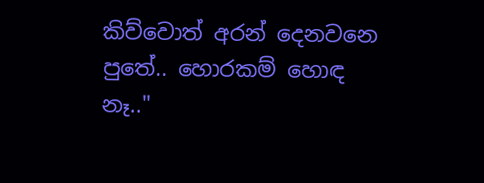කිව්වොත් අරන් දෙනවනෙ පුතේ.. හොරකම් හොඳ නෑ.."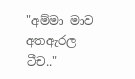"අම්මා මාව අතඇරල ටීච.."